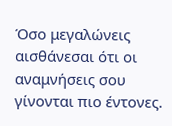Όσο μεγαλώνεις αισθάνεσαι ότι οι αναμνήσεις σου γίνονται πιο έντονες.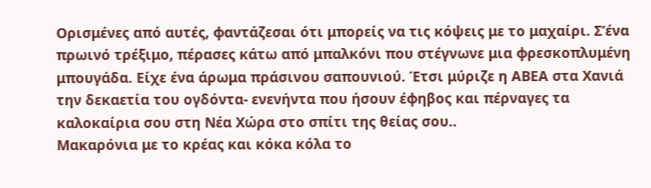Ορισμένες από αυτές, φαντάζεσαι ότι μπορείς να τις κόψεις με το μαχαίρι. Σ’ένα πρωινό τρέξιμο, πέρασες κάτω από μπαλκόνι που στέγνωνε μια φρεσκοπλυμένη μπουγάδα. Είχε ένα άρωμα πράσινου σαπουνιού. Έτσι μύριζε η ΑΒΕΑ στα Χανιά την δεκαετία του ογδόντα- ενενήντα που ήσουν έφηβος και πέρναγες τα καλοκαίρια σου στη Νέα Χώρα στο σπίτι της θείας σου..
Μακαρόνια με το κρέας και κόκα κόλα το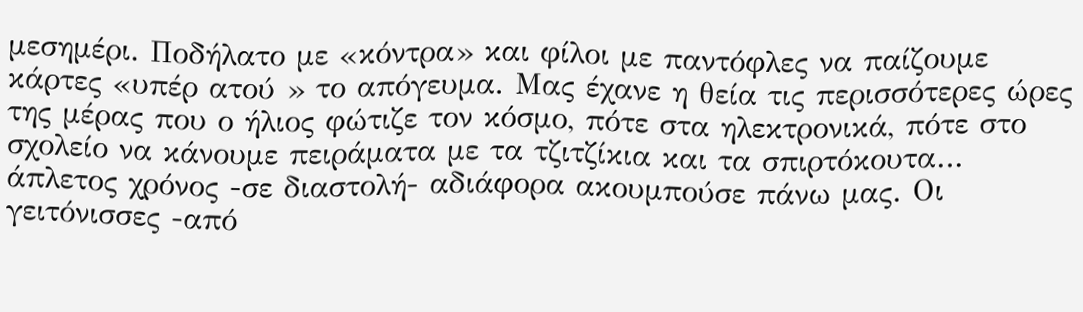μεσημέρι. Ποδήλατο με «κόντρα» και φίλοι με παντόφλες να παίζουμε κάρτες «υπέρ ατού » το απόγευμα. Μας έχανε η θεία τις περισσότερες ώρες της μέρας που ο ήλιος φώτιζε τον κόσμο, πότε στα ηλεκτρονικά, πότε στο σχολείο να κάνουμε πειράματα με τα τζιτζίκια και τα σπιρτόκουτα… άπλετος χρόνος -σε διαστολή- αδιάφορα ακουμπούσε πάνω μας. Οι γειτόνισσες -από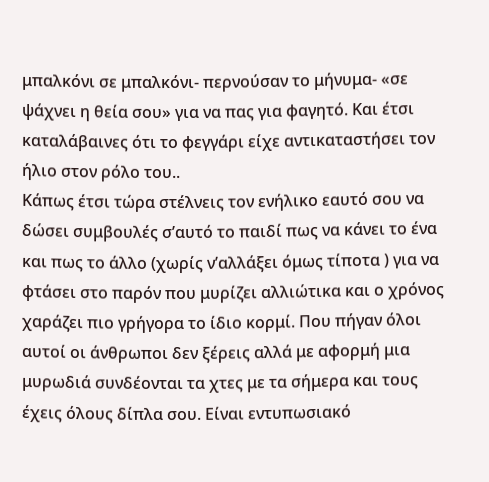μπαλκόνι σε μπαλκόνι- περνούσαν το μήνυμα- «σε ψάχνει η θεία σου» για να πας για φαγητό. Και έτσι καταλάβαινες ότι το φεγγάρι είχε αντικαταστήσει τον ήλιο στον ρόλο του..
Κάπως έτσι τώρα στέλνεις τον ενήλικο εαυτό σου να δώσει συμβουλές σ’αυτό το παιδί πως να κάνει το ένα και πως το άλλο (χωρίς ν’αλλάξει όμως τίποτα ) για να φτάσει στο παρόν που μυρίζει αλλιώτικα και ο χρόνος χαράζει πιο γρήγορα το ίδιο κορμί. Που πήγαν όλοι αυτοί οι άνθρωποι δεν ξέρεις αλλά με αφορμή μια μυρωδιά συνδέονται τα χτες με τα σήμερα και τους έχεις όλους δίπλα σου. Είναι εντυπωσιακό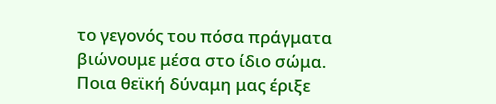το γεγονός του πόσα πράγματα βιώνουμε μέσα στο ίδιο σώμα.
Ποια θεϊκή δύναμη μας έριξε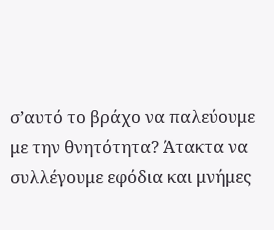σ’αυτό το βράχο να παλεύουμε με την θνητότητα? Άτακτα να συλλέγουμε εφόδια και μνήμες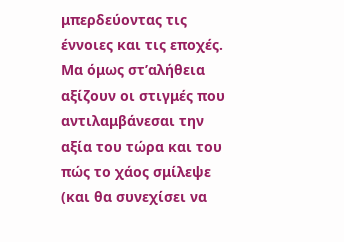μπερδεύοντας τις έννοιες και τις εποχές. Μα όμως στ’αλήθεια αξίζουν οι στιγμές που αντιλαμβάνεσαι την αξία του τώρα και του πώς το χάος σμίλεψε (και θα συνεχίσει να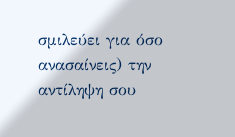σμιλεύει για όσο ανασαίνεις) την αντίληψη σου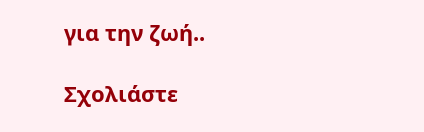για την ζωή..

Σχολιάστε